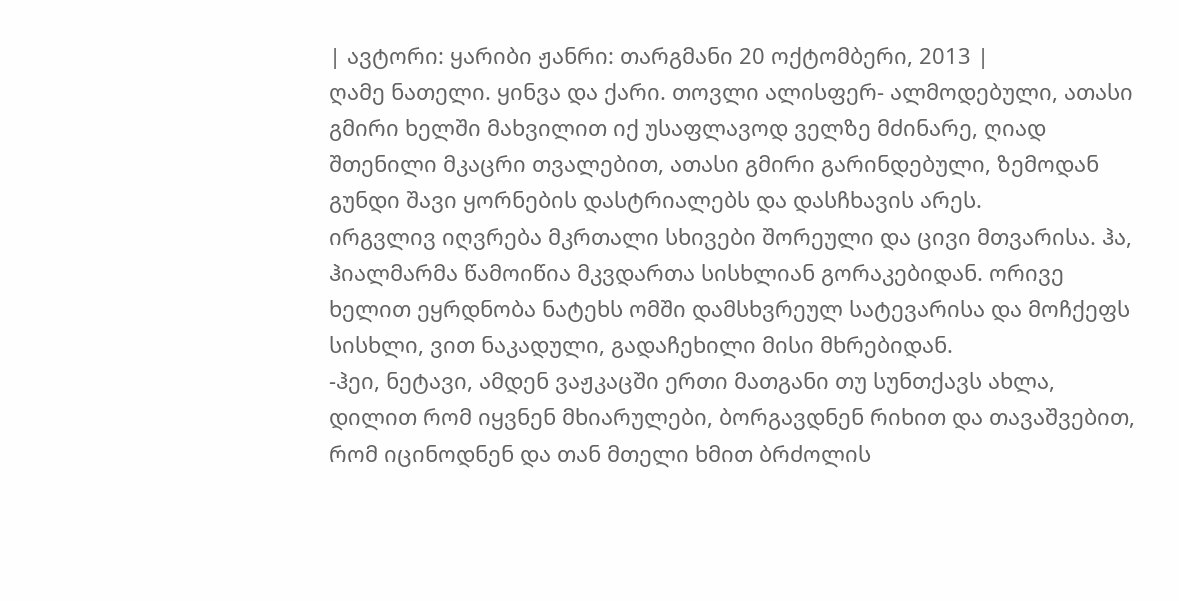| ავტორი: ყარიბი ჟანრი: თარგმანი 20 ოქტომბერი, 2013 |
ღამე ნათელი. ყინვა და ქარი. თოვლი ალისფერ- ალმოდებული, ათასი გმირი ხელში მახვილით იქ უსაფლავოდ ველზე მძინარე, ღიად შთენილი მკაცრი თვალებით, ათასი გმირი გარინდებული, ზემოდან გუნდი შავი ყორნების დასტრიალებს და დასჩხავის არეს.
ირგვლივ იღვრება მკრთალი სხივები შორეული და ცივი მთვარისა. ჰა, ჰიალმარმა წამოიწია მკვდართა სისხლიან გორაკებიდან. ორივე ხელით ეყრდნობა ნატეხს ომში დამსხვრეულ სატევარისა და მოჩქეფს სისხლი, ვით ნაკადული, გადაჩეხილი მისი მხრებიდან.
-ჰეი, ნეტავი, ამდენ ვაჟკაცში ერთი მათგანი თუ სუნთქავს ახლა, დილით რომ იყვნენ მხიარულები, ბორგავდნენ რიხით და თავაშვებით, რომ იცინოდნენ და თან მთელი ხმით ბრძოლის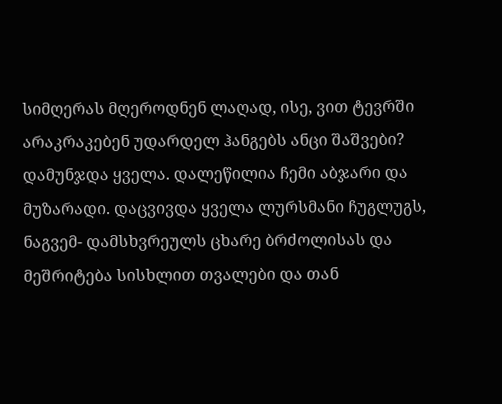სიმღერას მღეროდნენ ლაღად, ისე, ვით ტევრში არაკრაკებენ უდარდელ ჰანგებს ანცი შაშვები?
დამუნჯდა ყველა. დალეწილია ჩემი აბჯარი და მუზარადი. დაცვივდა ყველა ლურსმანი ჩუგლუგს, ნაგვემ- დამსხვრეულს ცხარე ბრძოლისას და მეშრიტება სისხლით თვალები და თან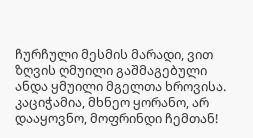ჩურჩული მესმის მარადი, ვით ზღვის ღმუილი გაშმაგებული ანდა ყმუილი მგელთა ხროვისა.
კაციჭამია, მხნეო ყორანო, არ დააყოვნო, მოფრინდი ჩემთან!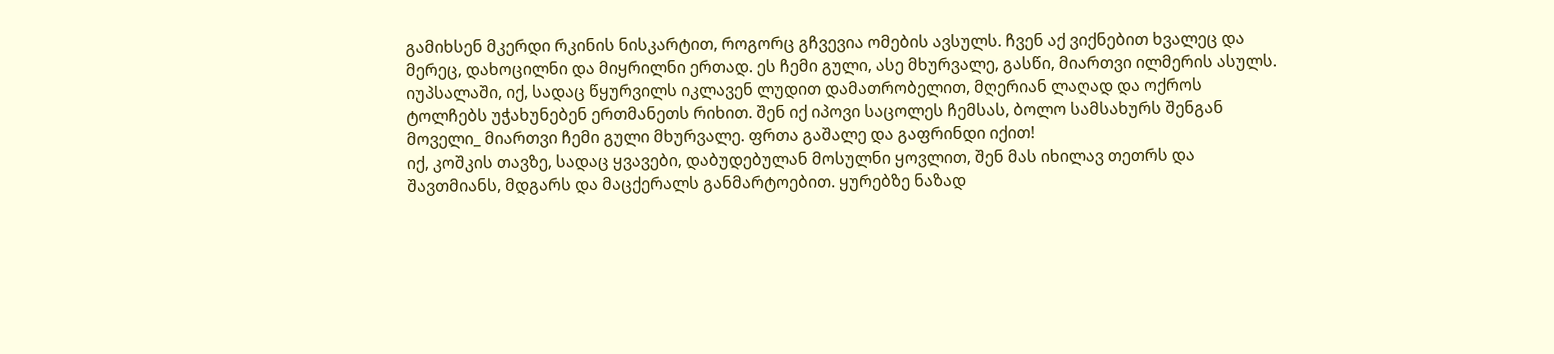გამიხსენ მკერდი რკინის ნისკარტით, როგორც გჩვევია ომების ავსულს. ჩვენ აქ ვიქნებით ხვალეც და მერეც, დახოცილნი და მიყრილნი ერთად. ეს ჩემი გული, ასე მხურვალე, გასწი, მიართვი ილმერის ასულს.
იუპსალაში, იქ, სადაც წყურვილს იკლავენ ლუდით დამათრობელით, მღერიან ლაღად და ოქროს ტოლჩებს უჭახუნებენ ერთმანეთს რიხით. შენ იქ იპოვი საცოლეს ჩემსას, ბოლო სამსახურს შენგან მოველი_ მიართვი ჩემი გული მხურვალე. ფრთა გაშალე და გაფრინდი იქით!
იქ, კოშკის თავზე, სადაც ყვავები, დაბუდებულან მოსულნი ყოვლით, შენ მას იხილავ თეთრს და შავთმიანს, მდგარს და მაცქერალს განმარტოებით. ყურებზე ნაზად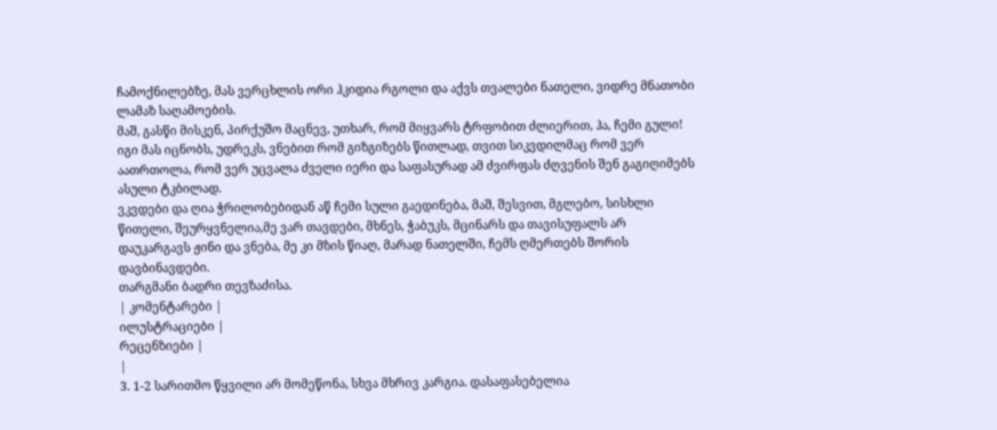ჩამოქნილებზე, მას ვერცხლის ორი ჰკიდია რგოლი და აქვს თვალები ნათელი, ვიდრე მნათობი ლამაზ საღამოების.
მაშ, გასწი მისკენ, პირქუშო მაცნევ, უთხარ, რომ მიყვარს ტრფობით ძლიერით, ჰა, ჩემი გული! იგი მას იცნობს, უდრეკს, ვნებით რომ გიზგიზებს წითლად, თვით სიკვდილმაც რომ ვერ აათრთოლა, რომ ვერ უცვალა ძველი იერი და საფასურად ამ ძვირფას ძღვენის შენ გაგიღიმებს ასული ტკბილად.
ვკვდები და ღია ჭრილობებიდან აწ ჩემი სული გაედინება, მაშ, შესვით, მგლებო, სისხლი წითელი, შეურყვნელია,მე ვარ თავდები, მხნეს, ჭაბუკს, მცინარს და თავისუფალს არ დაუკარგავს ჟინი და ვნება, მე კი მზის წიაღ, მარად ნათელში, ჩემს ღმერთებს შორის დავბინავდები.
თარგმანი ბადრი თევზაძისა.
| კომენტარები |
ილუსტრაციები |
რეცენზიები |
|
3. 1-2 სარითმო წყვილი არ მომეწონა, სხვა მხრივ კარგია. დასაფასებელია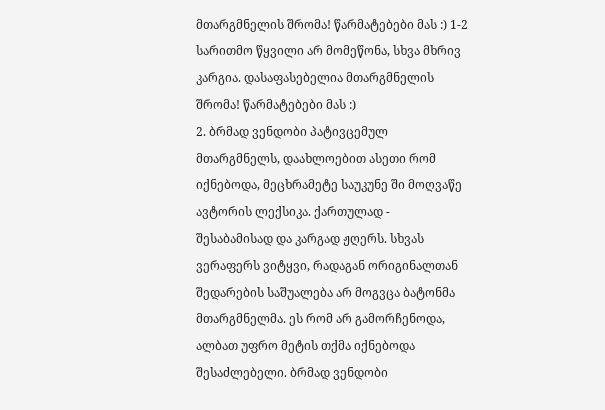მთარგმნელის შრომა! წარმატებები მას :) 1-2 სარითმო წყვილი არ მომეწონა, სხვა მხრივ კარგია. დასაფასებელია მთარგმნელის შრომა! წარმატებები მას :)
2. ბრმად ვენდობი პატივცემულ მთარგმნელს, დაახლოებით ასეთი რომ იქნებოდა, მეცხრამეტე საუკუნე ში მოღვაწე ავტორის ლექსიკა. ქართულად - შესაბამისად და კარგად ჟღერს. სხვას ვერაფერს ვიტყვი, რადაგან ორიგინალთან შედარების საშუალება არ მოგვცა ბატონმა მთარგმნელმა. ეს რომ არ გამორჩენოდა, ალბათ უფრო მეტის თქმა იქნებოდა შესაძლებელი. ბრმად ვენდობი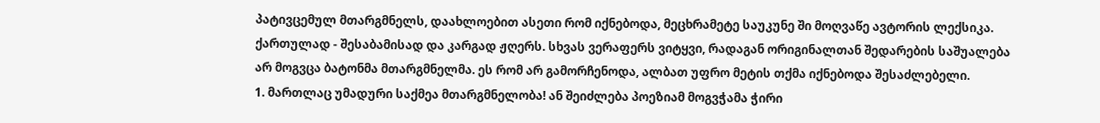პატივცემულ მთარგმნელს, დაახლოებით ასეთი რომ იქნებოდა, მეცხრამეტე საუკუნე ში მოღვაწე ავტორის ლექსიკა. ქართულად - შესაბამისად და კარგად ჟღერს. სხვას ვერაფერს ვიტყვი, რადაგან ორიგინალთან შედარების საშუალება არ მოგვცა ბატონმა მთარგმნელმა. ეს რომ არ გამორჩენოდა, ალბათ უფრო მეტის თქმა იქნებოდა შესაძლებელი.
1. მართლაც უმადური საქმეა მთარგმნელობა! ან შეიძლება პოეზიამ მოგვჭამა ჭირი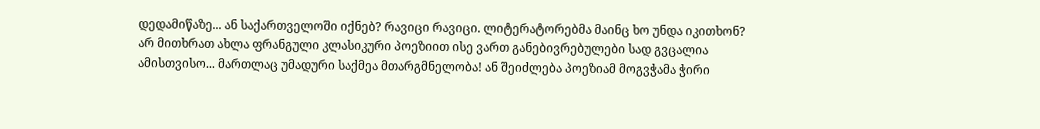დედამიწაზე... ან საქართველოში იქნებ? რავიცი რავიცი. ლიტერატორებმა მაინც ხო უნდა იკითხონ? არ მითხრათ ახლა ფრანგული კლასიკური პოეზიით ისე ვართ განებივრებულები სად გვცალია ამისთვისო... მართლაც უმადური საქმეა მთარგმნელობა! ან შეიძლება პოეზიამ მოგვჭამა ჭირი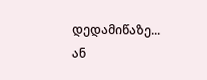დედამიწაზე... ან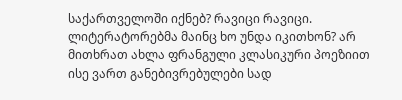საქართველოში იქნებ? რავიცი რავიცი. ლიტერატორებმა მაინც ხო უნდა იკითხონ? არ მითხრათ ახლა ფრანგული კლასიკური პოეზიით ისე ვართ განებივრებულები სად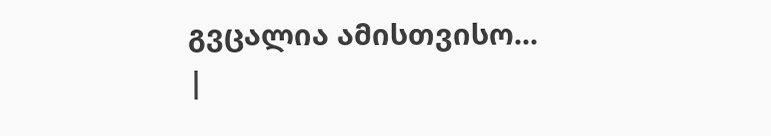გვცალია ამისთვისო...
|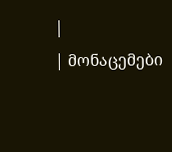|
| მონაცემები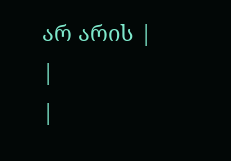არ არის |
|
|